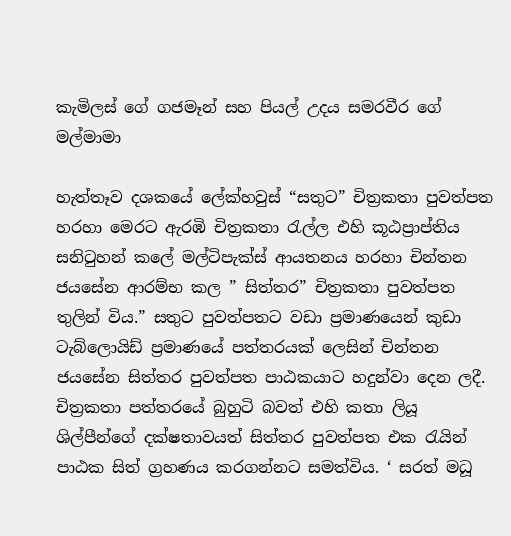කැමිලස් ගේ ගජමෑන් සහ පියල් උදය සමරවීර ගේ මල්මාමා

හැත්තෑව දශකයේ ලේක්හවුස් “සතුට” චිත්‍රකතා පුවත්පත හරහා මෙරට ඇරඹි චිත්‍රකතා රැල්ල එහි කූඨප්‍රාප්තිය සනිටුහන් කලේ මල්ටිපැක්ස් ආයතනය හරහා චින්තන ජයසේන ආරම්භ කල ” සිත්තර” චිත්‍රකතා පුවත්පත තුලින් විය.” සතුට පුවත්පතට වඩා ප්‍රමාණයෙන් කුඩා ටැබ්ලොයිඩ් ප්‍රමාණයේ පත්තරයක් ලෙසින් චින්තන ජයසේන සිත්තර පුවත්පත පාඨකයාට හදුන්වා දෙන ලදී. චිත්‍රකතා පත්තරයේ බුහුටි බවත් එහි කතා ලියූ ශිල්පීන්ගේ දක්ෂතාවයත් සිත්තර පුවත්පත එක රැයින් පාඨක සිත් ග්‍රහණය කරගන්නට සමත්විය. ‘ සරත් මධූ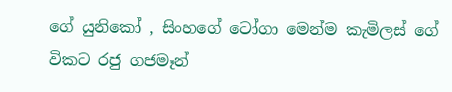ගේ යුනිකෝ , සිංහගේ ටෝගා මෙන්ම කැමිලස් ගේ විකට රජු ගජමෑන්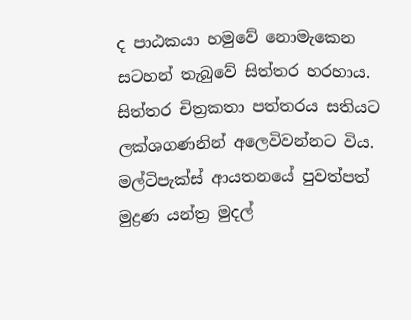ද පාඨකයා හමුවේ නොමැකෙන සටහන් තැබුවේ සිත්තර හරහාය. සිත්තර චිත්‍රකතා පත්තරය සතියට ලක්ශගණනින් අලෙවිවන්නට විය. මල්ටිපැක්ස් ආයතනයේ පුවත්පත් මුද්‍රණ යන්ත්‍ර මුදල්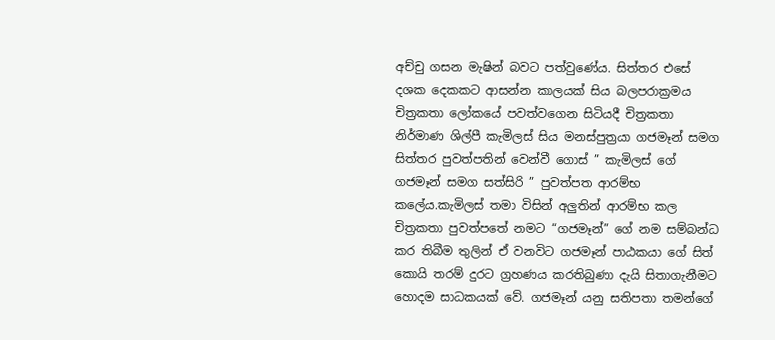අච්චු ගසන මැෂින් බවට පත්වුණේය. සිත්තර එසේ දශක දෙකකට ආසන්න කාලයක් සිය බලපරාක්‍රමය චිත්‍රකතා ලෝකයේ පවත්වගෙන සිටියදී චිත්‍රකතා නිර්මාණ ශිල්පී කැමිලස් සිය මනස්පුත්‍රයා ගජමෑන් සමග සිත්තර පුවත්පතින් වෙන්වී ගොස් ” කැමිලස් ගේ ගජමෑන් සමග සත්සිරි ” පුවත්පත ආරම්භ කලේය.කැමිලස් තමා විසින් අලුතින් ආරම්භ කල චිත්‍රකතා පුවත්පතේ නමට “ගජමෑන්” ගේ නම සම්බන්ධ කර තිබීම තුලින් ඒ වනවිට ගජමෑන් පාඨකයා ගේ සිත් කොයි තරම් දුරට ග්‍රහණය කරතිබුණා දැයි සිතාගැනීමට හොදම සාධකයක් වේ. ගජමෑන් යනු සතිපතා තමන්ගේ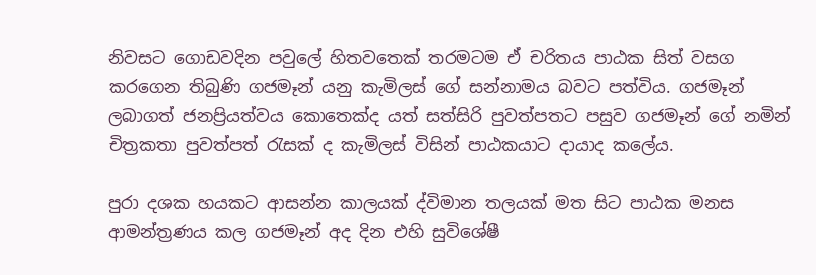නිවසට ගොඩවදින පවුලේ හිතවතෙක් තරමටම ඒ චරිතය පාඨක සිත් වසග කරගෙන තිබුණි ගජමෑන් යනු කැමිලස් ගේ සන්නාමය බවට පත්විය. ගජමෑන් ලබාගත් ජනප්‍රියත්වය කොතෙක්ද යත් සත්සිරි පුවත්පතට පසුව ගජමෑන් ගේ නමින් චිත්‍රකතා පුවත්පත් රැසක් ද කැමිලස් විසින් පාඨකයාට දායාද කලේය.

පුරා දශක හයකට ආසන්න කාලයක් ද්විමාන තලයක් මත සිට පාඨක මනස ආමන්ත්‍රණය කල ගජමෑන් අද දින එහි සුවිශේෂී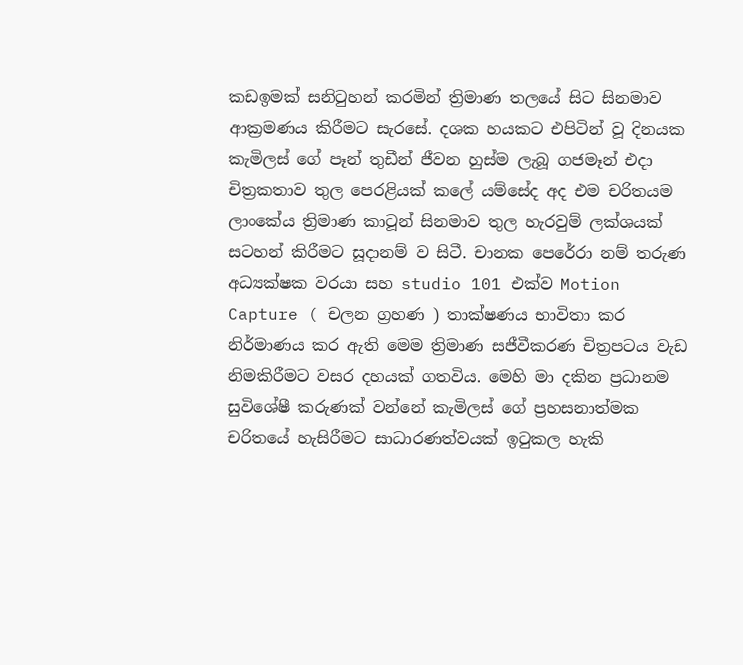කඩඉමක් සනිටුහන් කරමින් ත්‍රිමාණ තලයේ සිට සිනමාව ආක්‍රමණය කිරීමට සැරසේ. දශක හයකට එපිටින් වූ දිනයක කැමිලස් ගේ පෑන් තුඩීන් ජීවන හුස්ම ලැබූ ගජමෑන් එදා චිත්‍රකතාව තුල පෙරළියක් කලේ යම්සේද අද එම චරිතයම ලාංකේය ත්‍රිමාණ කාටූන් සිනමාව තුල හැරවුම් ලක්ශයක් සටහන් කිරීමට සූදානම් ව සිටී. චානක පෙරේරා නම් තරුණ අධ්‍යක්ෂක වරයා සහ studio 101 එක්ව Motion Capture ( චලන ග්‍රහණ ) තාක්ෂණය භාවිතා කර නිර්මාණය කර ඇති මෙම ත්‍රිමාණ සජීවීකරණ චිත්‍රපටය වැඩ නිමකිරීමට වසර දහයක් ගතවිය. මෙහි මා දකින ප්‍රධානම සුවිශේෂී කරුණක් වන්නේ කැමිලස් ගේ ප්‍රහසනාත්මක චරිතයේ හැසිරීමට සාධාරණත්වයක් ඉටුකල හැකි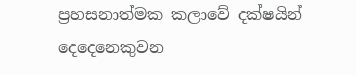ප්‍රහසනාත්මක කලාවේ දක්ෂයින් දෙදෙනෙකුවන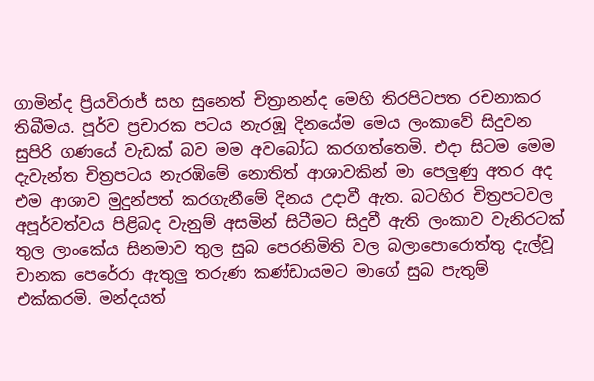ගාමින්ද ප්‍රියවිරාජ් සහ සුනෙත් චිත්‍රානන්ද මෙහි තිරපිටපත රචනාකර තිබීමය. පූර්ව ප්‍රචාරක පටය නැරඹූ දිනයේම මෙය ලංකාවේ සිදුවන සුපිරි ගණයේ වැඩක් බව මම අවබෝධ කරගත්තෙමි. එදා සිටම මෙම දැවැන්ත චිත්‍රපටය නැරඹිමේ නොතිත් ආශාවකින් මා පෙලුණු අතර අද එම ආශාව මුදුන්පත් කරගැනීමේ දිනය උදාවී ඇත. බටහිර චිත්‍රපටවල අපූර්වත්වය පිළිබද වැනුම් අසමින් සිටීමට සිදුවී ඇති ලංකාව වැනිරටක් තුල ලාංකේය සිනමාව තුල සුබ පෙරනිමිති වල බලාපොරොත්තු දැල්වූ චානක පෙරේරා ඇතුලු තරුණ කණ්ඩායමට මාගේ සුබ පැතුම් එක්කරමි. මන්දයත්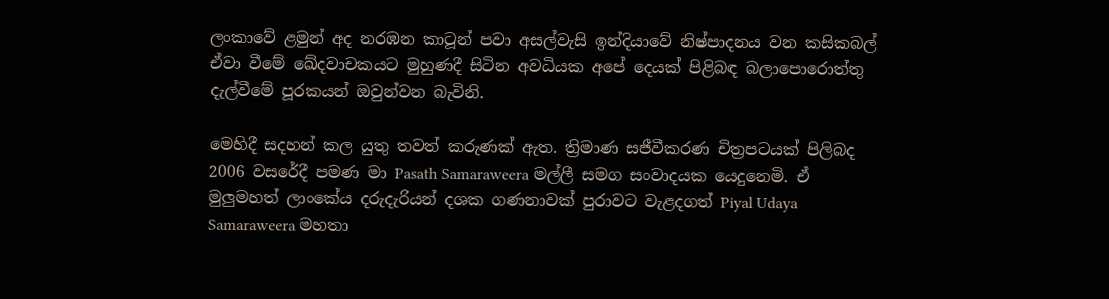ලංකාවේ ළමුන් අද නරඹන කාටූන් පවා අසල්වැසි ඉන්දියාවේ නිෂ්පාදනය වන කසිකබල් ඒවා වීමේ ඛේදවාචකයට මුහුණදී සිටින අවධියක අපේ දෙයක් පිළිබඳ බලාපොරොත්තු දැල්වීමේ පූරකයන් ඔවුන්වන බැවිනි.

මෙහිදී සදහන් කල යුතු තවත් කරුණක් ඇත. ත්‍රිමාණ සජීවීකරණ චිත්‍රපටයක් පිලිබද 2006 වසරේදී පමණ මා Pasath Samaraweera මල්ලී සමග සංවාදයක යෙදුනෙමි. ඒ මුලුමහත් ලාංකේය දරුදැරියන් දශක ගණනාවක් පුරාවට වැළදගත් Piyal Udaya Samaraweera මහතා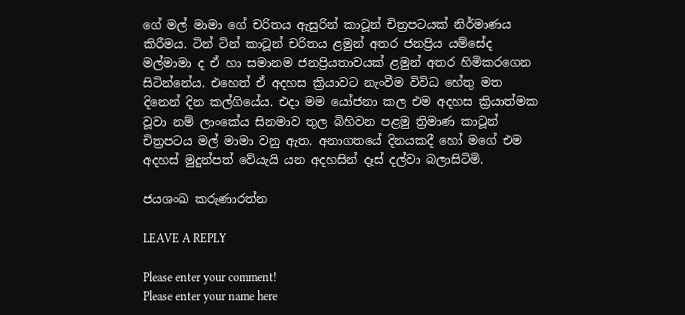ගේ මල් මාමා ගේ චරිතය ඇසුරින් කාටූන් චිත්‍රපටයක් නිර්මාණය කිරීමය. ටින් ටින් කාටූන් චරිතය ළමුන් අතර ජනප්‍රිය යම්සේද මල්මාමා ද ඒ හා සමානම ජනප්‍රියතාවයක් ළමුන් අතර හිමිකරගෙන සිටින්නේය. එහෙත් ඒ අදහස ක්‍රියාවට නැංවීම විවිධ හේතු මත දිනෙන් දින කල්ගියේය. එදා මම යෝජනා කල එම අදහස ක්‍රියාත්මක වූවා නම් ලාංකේය සිනමාව තුල බිහිවන පළමු ත්‍රිමාණ කාටූන් චිත්‍රපටය මල් මාමා වනු ඇත. අනාගතයේ දිනයකදී හෝ මගේ එම අදහස් මුදුන්පත් වේයැයි යන අදහසින් දෑස් දල්වා බලාසිටිමි.

ජයශංඛ කරුණාරත්න

LEAVE A REPLY

Please enter your comment!
Please enter your name here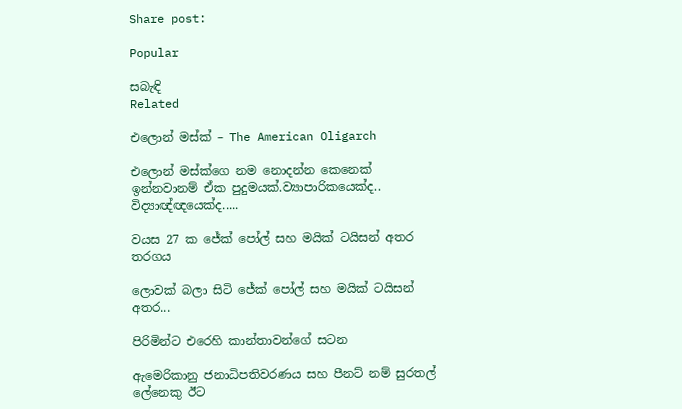Share post:

Popular

සබැඳි
Related

එලොන් මස්ක් – The American Oligarch

එලොන් මස්ක්ගෙ නම නොදන්න කෙනෙක් ඉන්නවානම් ඒක පුදුමයක්.ව්‍යාපාරිකයෙක්ද.. විද්‍යාඥ්ඥයෙක්ද.....

වයස 27 ක ජේක් පෝල් සහ මයික් ටයිසන් අතර තරගය

ලොවක් බලා සිටි ජේක් පෝල් සහ මයික් ටයිසන් අතර...

පිරිමින්ට එරෙහි කාන්තාවන්ගේ සටන

ඇමෙරිකානු ජනාධිපතිවරණය සහ පීනට් නම් සුරතල් ලේනෙකු ඊට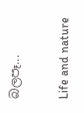බලපෑ...

Life and nature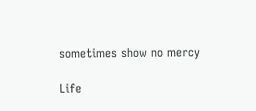sometimes show no mercy

Life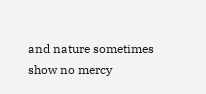and nature sometimes show no mercy